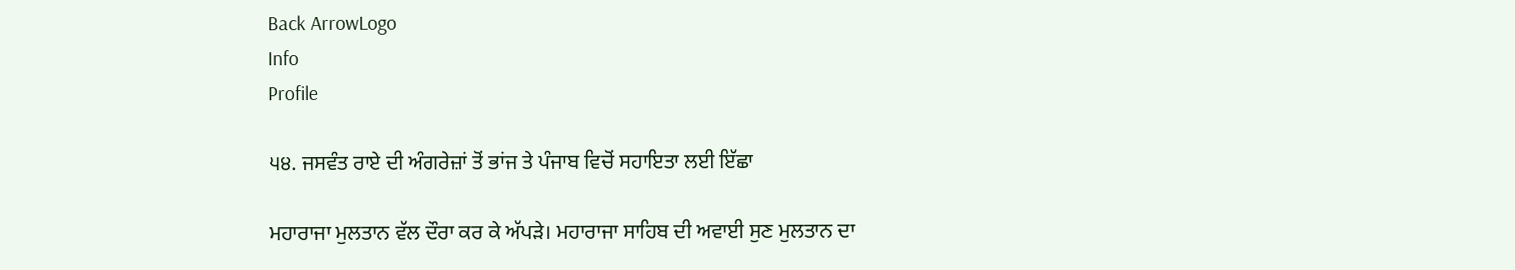Back ArrowLogo
Info
Profile

੫੪. ਜਸਵੰਤ ਰਾਏ ਦੀ ਅੰਗਰੇਜ਼ਾਂ ਤੋਂ ਭਾਂਜ ਤੇ ਪੰਜਾਬ ਵਿਚੋਂ ਸਹਾਇਤਾ ਲਈ ਇੱਛਾ

ਮਹਾਰਾਜਾ ਮੁਲਤਾਨ ਵੱਲ ਦੌਰਾ ਕਰ ਕੇ ਅੱਪੜੇ। ਮਹਾਰਾਜਾ ਸਾਹਿਬ ਦੀ ਅਵਾਈ ਸੁਣ ਮੁਲਤਾਨ ਦਾ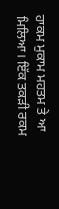ਹਾਕਮ ਮੁਕਾਮ ਮਹਤਮ ਤੇ ਆ ਮਿਲਿਆ। ਇੱਕ ਤਕੜੀ ਰਕਮ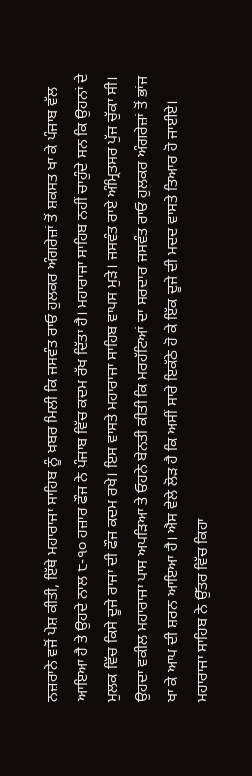ਨਜ਼ਰਾਨੇ ਵਜੋਂ ਪੇਸ਼ ਕੀਤੀ, ਇੱਥੇ ਮਹਾਰਾਜਾ ਸਾਹਿਬ ਨੂੰ ਖ਼ਬਰ ਮਿਲੀ ਕਿ ਜਸਵੰਤ ਰਾਓ ਹੁਲਕਰ ਅੰਗਰੇਜ਼ਾਂ ਤੋਂ ਸ਼ਕਸਤ ਖਾ ਕੇ ਪੰਜਾਬ ਵੱਲ ਆਇਆ ਹੈ ਤੇ ਉਹਦੇ ਨਾਲ ੮-੧੦ ਹਜ਼ਾਰ ਫੌਜ ਨੇ ਪੰਜਾਬ ਵਿੱਚ ਕਦਮ ਰੱਖ ਦਿੱਤਾ ਹੈ। ਮਹਾਰਾਜਾ ਸਾਹਿਬ ਨਹੀਂ ਚਾਹੁੰਦੇ ਸਨ ਕਿ ਉਹਨਾਂ ਦੇ ਮੁਲਕ ਵਿੱਚ ਕਿਸੇ ਦੂਜੇ ਰਾਜਾ ਦੀ ਫੌਜ ਕਦਮ ਰਖੇ। ਇਸ ਵਾਸਤੇ ਮਹਾਰਾਜਾ ਸਾਹਿਬ ਵਾਪਸ ਮੁੜੇ। ਜਸਵੰਤ ਰਾਏ ਅੰਮ੍ਰਿਤਸਰ ਪੁੱਜ ਚੁੱਕਾ ਸੀ। ਉਹਦਾ ਵਕੀਲ ਮਹਾਰਾਜਾ ਪਾਸ ਅਪੜਿਆ ਤੇ ਓਹਨੇ ਬੇਨਤੀ ਕੀਤੀ ਕਿ ਮਰਹੱਟਿਆਂ ਦਾ ਸਰਦਾਰ ਜਸਵੰਤ ਰਾਓ ਹੁਲਕਰ ਅੰਗਰੇਜ਼ਾਂ ਤੋਂ ਭਾਂਜ ਖਾ ਕੇ ਆਪ ਦੀ ਸ਼ਰਨ ਆਇਆ ਹੈ। ਐਸ ਵੇਲੇ ਲੋੜ ਹੈ ਕਿ ਅਸੀਂ ਸਾਰੇ ਇਕੱਠੇ ਹੋ ਕੇ ਇੱਕ ਦੂਜੇ ਦੀ ਮਦਦ ਵਾਸਤੇ ਤਿਆਰ ਹੋ ਜਾਈਏ। ਮਹਾਰਾਜਾ ਸਾਹਿਬ ਨੇ ਉੱਤਰ ਵਿੱਚ ਕਿਹਾ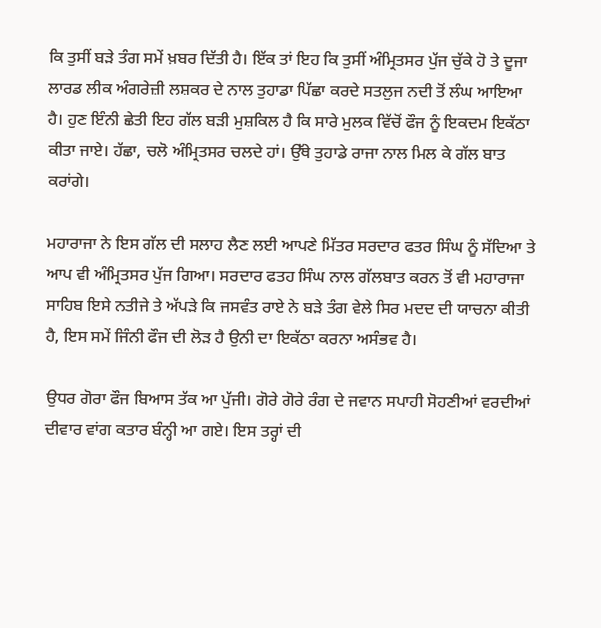ਕਿ ਤੁਸੀਂ ਬੜੇ ਤੰਗ ਸਮੇਂ ਖ਼ਬਰ ਦਿੱਤੀ ਹੈ। ਇੱਕ ਤਾਂ ਇਹ ਕਿ ਤੁਸੀਂ ਅੰਮ੍ਰਿਤਸਰ ਪੁੱਜ ਚੁੱਕੇ ਹੋ ਤੇ ਦੂਜਾ ਲਾਰਡ ਲੀਕ ਅੰਗਰੇਜ਼ੀ ਲਸ਼ਕਰ ਦੇ ਨਾਲ ਤੁਹਾਡਾ ਪਿੱਛਾ ਕਰਦੇ ਸਤਲੁਜ ਨਦੀ ਤੋਂ ਲੰਘ ਆਇਆ ਹੈ। ਹੁਣ ਇੰਨੀ ਛੇਤੀ ਇਹ ਗੱਲ ਬੜੀ ਮੁਸ਼ਕਿਲ ਹੈ ਕਿ ਸਾਰੇ ਮੁਲਕ ਵਿੱਚੋਂ ਫੌਜ ਨੂੰ ਇਕਦਮ ਇਕੱਠਾ ਕੀਤਾ ਜਾਏ। ਹੱਛਾ, ਚਲੋ ਅੰਮ੍ਰਿਤਸਰ ਚਲਦੇ ਹਾਂ। ਉੱਥੇ ਤੁਹਾਡੇ ਰਾਜਾ ਨਾਲ ਮਿਲ ਕੇ ਗੱਲ ਬਾਤ ਕਰਾਂਗੇ।

ਮਹਾਰਾਜਾ ਨੇ ਇਸ ਗੱਲ ਦੀ ਸਲਾਹ ਲੈਣ ਲਈ ਆਪਣੇ ਮਿੱਤਰ ਸਰਦਾਰ ਫਤਰ ਸਿੰਘ ਨੂੰ ਸੱਦਿਆ ਤੇ ਆਪ ਵੀ ਅੰਮ੍ਰਿਤਸਰ ਪੁੱਜ ਗਿਆ। ਸਰਦਾਰ ਫਤਹ ਸਿੰਘ ਨਾਲ ਗੱਲਬਾਤ ਕਰਨ ਤੋਂ ਵੀ ਮਹਾਰਾਜਾ ਸਾਹਿਬ ਇਸੇ ਨਤੀਜੇ ਤੇ ਅੱਪੜੇ ਕਿ ਜਸਵੰਤ ਰਾਏ ਨੇ ਬੜੇ ਤੰਗ ਵੇਲੇ ਸਿਰ ਮਦਦ ਦੀ ਯਾਚਨਾ ਕੀਤੀ ਹੈ, ਇਸ ਸਮੇਂ ਜਿੰਨੀ ਫੌਜ ਦੀ ਲੋੜ ਹੈ ਉਨੀ ਦਾ ਇਕੱਠਾ ਕਰਨਾ ਅਸੰਭਵ ਹੈ।

ਉਧਰ ਗੋਰਾ ਫੌਜ ਬਿਆਸ ਤੱਕ ਆ ਪੁੱਜੀ। ਗੋਰੇ ਗੋਰੇ ਰੰਗ ਦੇ ਜਵਾਨ ਸਪਾਹੀ ਸੋਹਣੀਆਂ ਵਰਦੀਆਂ ਦੀਵਾਰ ਵਾਂਗ ਕਤਾਰ ਬੰਨ੍ਹੀ ਆ ਗਏ। ਇਸ ਤਰ੍ਹਾਂ ਦੀ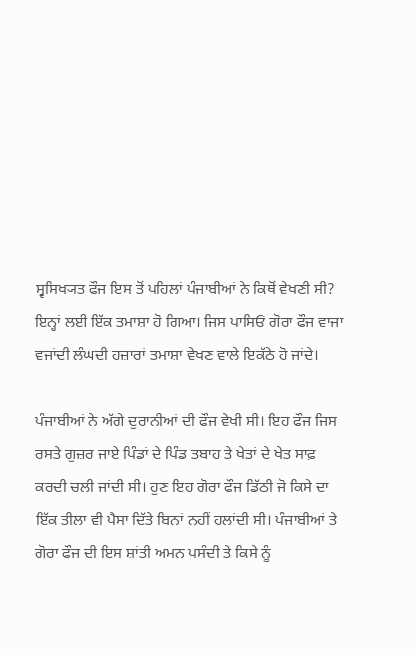ਸ੍ਵਸਿਖ੍ਯਤ ਫੌਜ ਇਸ ਤੋਂ ਪਹਿਲਾਂ ਪੰਜਾਬੀਆਂ ਨੇ ਕਿਥੋਂ ਵੇਖਣੀ ਸੀ? ਇਨ੍ਹਾਂ ਲਈ ਇੱਕ ਤਮਾਸ਼ਾ ਹੋ ਗਿਆ। ਜਿਸ ਪਾਸਿਓਂ ਗੋਰਾ ਫੌਜ ਵਾਜਾ ਵਜਾਂਦੀ ਲੰਘਦੀ ਹਜ਼ਾਰਾਂ ਤਮਾਸ਼ਾ ਵੇਖਣ ਵਾਲੇ ਇਕੱਠੇ ਹੋ ਜਾਂਦੇ।

ਪੰਜਾਬੀਆਂ ਨੇ ਅੱਗੇ ਦੁਰਾਨੀਆਂ ਦੀ ਫੌਜ ਵੇਖੀ ਸੀ। ਇਹ ਫੌਜ ਜਿਸ ਰਸਤੇ ਗੁਜ਼ਰ ਜਾਏ ਪਿੰਡਾਂ ਦੇ ਪਿੰਡ ਤਬਾਹ ਤੇ ਖੇਤਾਂ ਦੇ ਖੇਤ ਸਾਫ਼ ਕਰਦੀ ਚਲੀ ਜਾਂਦੀ ਸੀ। ਹੁਣ ਇਹ ਗੋਰਾ ਫੌਜ ਡਿੱਠੀ ਜੋ ਕਿਸੇ ਦਾ ਇੱਕ ਤੀਲਾ ਵੀ ਪੈਸਾ ਦਿੱਤੇ ਬਿਨਾਂ ਨਹੀਂ ਹਲਾਂਦੀ ਸੀ। ਪੰਜਾਬੀਆਂ ਤੇ ਗੋਰਾ ਫੌਜ ਦੀ ਇਸ ਸ਼ਾਂਤੀ ਅਮਨ ਪਸੰਦੀ ਤੇ ਕਿਸੇ ਨੂੰ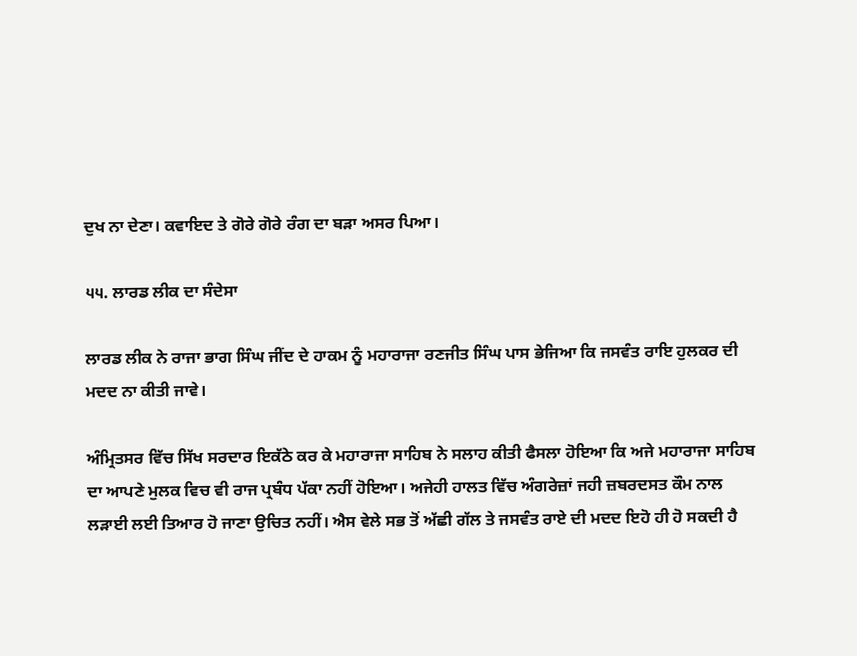ਦੁਖ ਨਾ ਦੇਣਾ। ਕਵਾਇਦ ਤੇ ਗੋਰੇ ਗੋਰੇ ਰੰਗ ਦਾ ਬੜਾ ਅਸਰ ਪਿਆ।

੫੫. ਲਾਰਡ ਲੀਕ ਦਾ ਸੰਦੇਸਾ

ਲਾਰਡ ਲੀਕ ਨੇ ਰਾਜਾ ਭਾਗ ਸਿੰਘ ਜੀਂਦ ਦੇ ਹਾਕਮ ਨੂੰ ਮਹਾਰਾਜਾ ਰਣਜੀਤ ਸਿੰਘ ਪਾਸ ਭੇਜਿਆ ਕਿ ਜਸਵੰਤ ਰਾਇ ਹੁਲਕਰ ਦੀ ਮਦਦ ਨਾ ਕੀਤੀ ਜਾਵੇ।

ਅੰਮ੍ਰਿਤਸਰ ਵਿੱਚ ਸਿੱਖ ਸਰਦਾਰ ਇਕੱਠੇ ਕਰ ਕੇ ਮਹਾਰਾਜਾ ਸਾਹਿਬ ਨੇ ਸਲਾਹ ਕੀਤੀ ਫੈਸਲਾ ਹੋਇਆ ਕਿ ਅਜੇ ਮਹਾਰਾਜਾ ਸਾਹਿਬ ਦਾ ਆਪਣੇ ਮੁਲਕ ਵਿਚ ਵੀ ਰਾਜ ਪ੍ਰਬੰਧ ਪੱਕਾ ਨਹੀਂ ਹੋਇਆ। ਅਜੇਹੀ ਹਾਲਤ ਵਿੱਚ ਅੰਗਰੇਜ਼ਾਂ ਜਹੀ ਜ਼ਬਰਦਸਤ ਕੌਮ ਨਾਲ ਲੜਾਈ ਲਈ ਤਿਆਰ ਹੋ ਜਾਣਾ ਉਚਿਤ ਨਹੀਂ। ਐਸ ਵੇਲੇ ਸਭ ਤੋਂ ਅੱਛੀ ਗੱਲ ਤੇ ਜਸਵੰਤ ਰਾਏ ਦੀ ਮਦਦ ਇਹੋ ਹੀ ਹੋ ਸਕਦੀ ਹੈ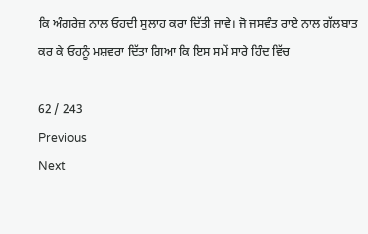ਕਿ ਅੰਗਰੇਜ਼ ਨਾਲ ਓਹਦੀ ਸੁਲਾਹ ਕਰਾ ਦਿੱਤੀ ਜਾਵੇ। ਜੋ ਜਸਵੰਤ ਰਾਏ ਨਾਲ ਗੱਲਬਾਤ ਕਰ ਕੇ ਓਹਨੂੰ ਮਸ਼ਵਰਾ ਦਿੱਤਾ ਗਿਆ ਕਿ ਇਸ ਸਮੇਂ ਸਾਰੇ ਹਿੰਦ ਵਿੱਚ

62 / 243
Previous
Next